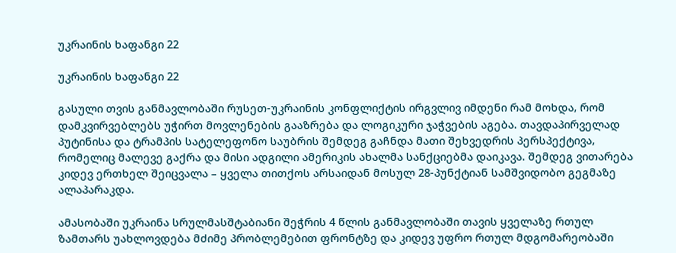უკრაინის ხაფანგი 22

უკრაინის ხაფანგი 22

გასული თვის განმავლობაში რუსეთ-უკრაინის კონფლიქტის ირგვლივ იმდენი რამ მოხდა, რომ დამკვირვებლებს უჭირთ მოვლენების გააზრება და ლოგიკური ჯაჭვების აგება. თავდაპირველად პუტინისა და ტრამპის სატელეფონო საუბრის შემდეგ გაჩნდა მათი შეხვედრის პერსპექტივა, რომელიც მალევე გაქრა და მისი ადგილი ამერიკის ახალმა სანქციებმა დაიკავა. შემდეგ ვითარება კიდევ ერთხელ შეიცვალა – ყველა თითქოს არსაიდან მოსულ 28-პუნქტიან სამშვიდობო გეგმაზე ალაპარაკდა.

ამასობაში უკრაინა სრულმასშტაბიანი შეჭრის 4 წლის განმავლობაში თავის ყველაზე რთულ ზამთარს უახლოვდება მძიმე პრობლემებით ფრონტზე და კიდევ უფრო რთულ მდგომარეობაში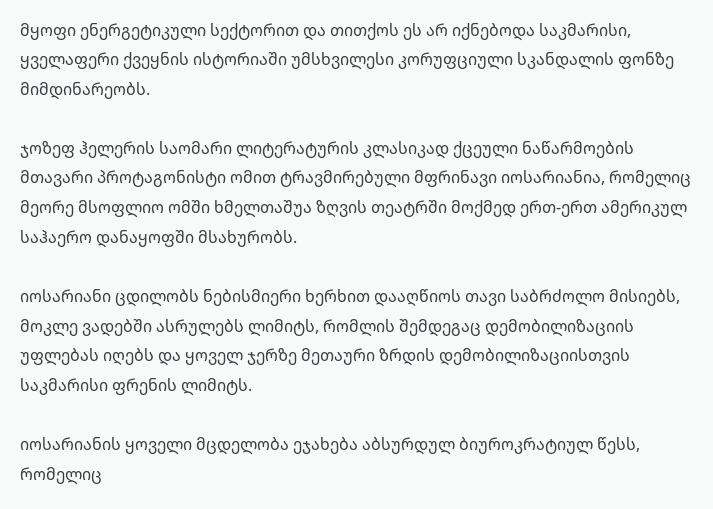მყოფი ენერგეტიკული სექტორით და თითქოს ეს არ იქნებოდა საკმარისი, ყველაფერი ქვეყნის ისტორიაში უმსხვილესი კორუფციული სკანდალის ფონზე მიმდინარეობს.

ჯოზეფ ჰელერის საომარი ლიტერატურის კლასიკად ქცეული ნაწარმოების მთავარი პროტაგონისტი ომით ტრავმირებული მფრინავი იოსარიანია, რომელიც მეორე მსოფლიო ომში ხმელთაშუა ზღვის თეატრში მოქმედ ერთ-ერთ ამერიკულ საჰაერო დანაყოფში მსახურობს.

იოსარიანი ცდილობს ნებისმიერი ხერხით დააღწიოს თავი საბრძოლო მისიებს, მოკლე ვადებში ასრულებს ლიმიტს, რომლის შემდეგაც დემობილიზაციის უფლებას იღებს და ყოველ ჯერზე მეთაური ზრდის დემობილიზაციისთვის საკმარისი ფრენის ლიმიტს.

იოსარიანის ყოველი მცდელობა ეჯახება აბსურდულ ბიუროკრატიულ წესს, რომელიც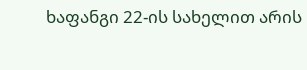ხაფანგი 22-ის სახელით არის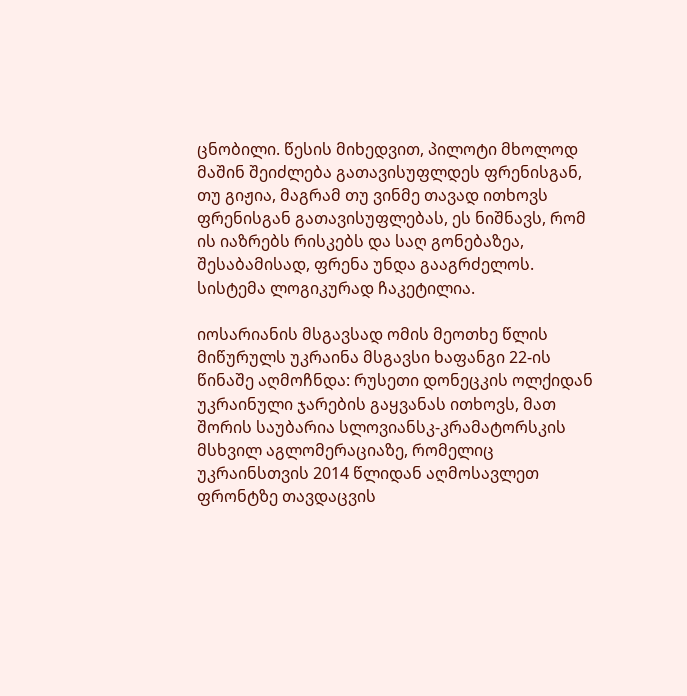ცნობილი. წესის მიხედვით, პილოტი მხოლოდ მაშინ შეიძლება გათავისუფლდეს ფრენისგან, თუ გიჟია, მაგრამ თუ ვინმე თავად ითხოვს ფრენისგან გათავისუფლებას, ეს ნიშნავს, რომ ის იაზრებს რისკებს და საღ გონებაზეა, შესაბამისად, ფრენა უნდა გააგრძელოს. სისტემა ლოგიკურად ჩაკეტილია.

იოსარიანის მსგავსად ომის მეოთხე წლის მიწურულს უკრაინა მსგავსი ხაფანგი 22-ის წინაშე აღმოჩნდა: რუსეთი დონეცკის ოლქიდან უკრაინული ჯარების გაყვანას ითხოვს, მათ შორის საუბარია სლოვიანსკ-კრამატორსკის მსხვილ აგლომერაციაზე, რომელიც უკრაინსთვის 2014 წლიდან აღმოსავლეთ ფრონტზე თავდაცვის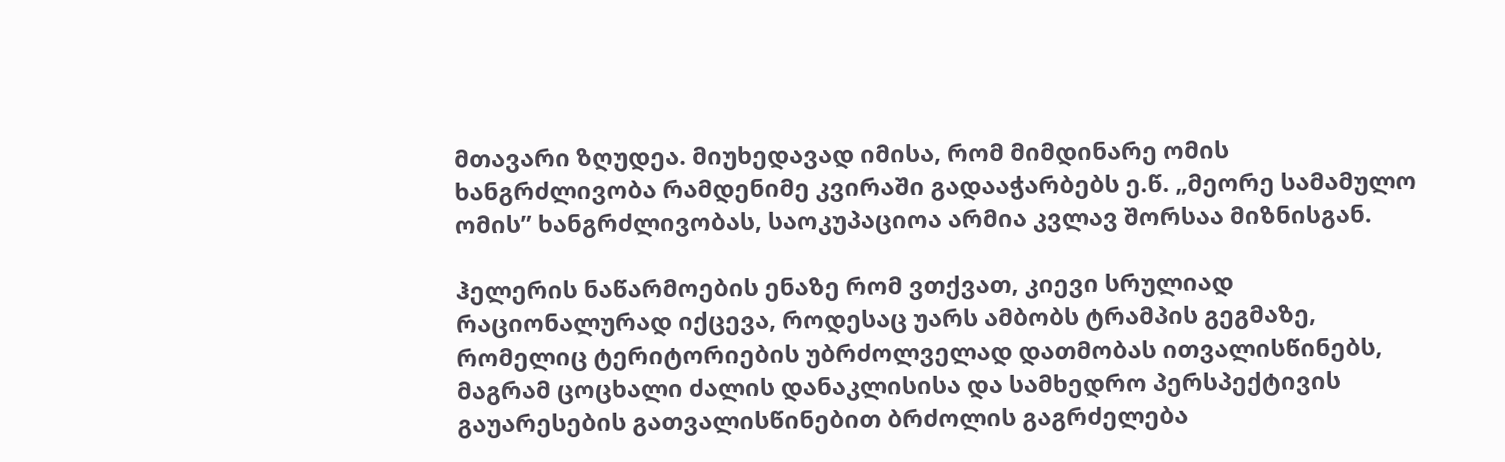მთავარი ზღუდეა. მიუხედავად იმისა, რომ მიმდინარე ომის ხანგრძლივობა რამდენიმე კვირაში გადააჭარბებს ე.წ. „მეორე სამამულო ომის” ხანგრძლივობას, საოკუპაციოა არმია კვლავ შორსაა მიზნისგან.

ჰელერის ნაწარმოების ენაზე რომ ვთქვათ, კიევი სრულიად რაციონალურად იქცევა, როდესაც უარს ამბობს ტრამპის გეგმაზე, რომელიც ტერიტორიების უბრძოლველად დათმობას ითვალისწინებს, მაგრამ ცოცხალი ძალის დანაკლისისა და სამხედრო პერსპექტივის გაუარესების გათვალისწინებით ბრძოლის გაგრძელება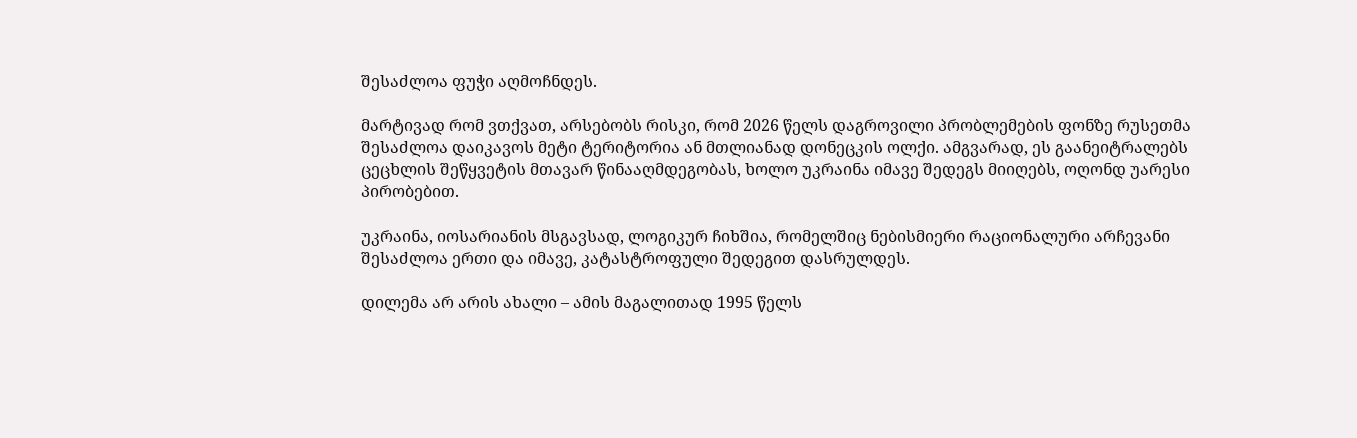შესაძლოა ფუჭი აღმოჩნდეს.

მარტივად რომ ვთქვათ, არსებობს რისკი, რომ 2026 წელს დაგროვილი პრობლემების ფონზე რუსეთმა შესაძლოა დაიკავოს მეტი ტერიტორია ან მთლიანად დონეცკის ოლქი. ამგვარად, ეს გაანეიტრალებს ცეცხლის შეწყვეტის მთავარ წინააღმდეგობას, ხოლო უკრაინა იმავე შედეგს მიიღებს, ოღონდ უარესი პირობებით.

უკრაინა, იოსარიანის მსგავსად, ლოგიკურ ჩიხშია, რომელშიც ნებისმიერი რაციონალური არჩევანი შესაძლოა ერთი და იმავე, კატასტროფული შედეგით დასრულდეს.

დილემა არ არის ახალი – ამის მაგალითად 1995 წელს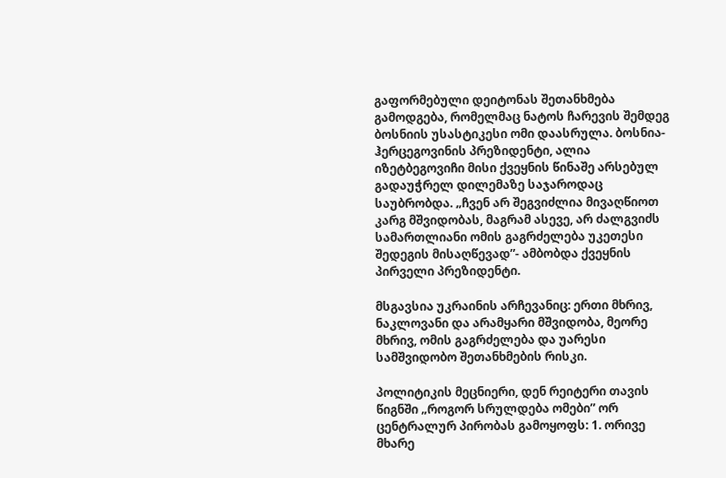გაფორმებული დეიტონას შეთანხმება გამოდგება, რომელმაც ნატოს ჩარევის შემდეგ ბოსნიის უსასტიკესი ომი დაასრულა. ბოსნია-ჰერცეგოვინის პრეზიდენტი, ალია იზეტბეგოვიჩი მისი ქვეყნის წინაშე არსებულ გადაუჭრელ დილემაზე საჯაროდაც საუბრობდა. „ჩვენ არ შეგვიძლია მივაღწიოთ კარგ მშვიდობას, მაგრამ ასევე, არ ძალგვიძს სამართლიანი ომის გაგრძელება უკეთესი შედეგის მისაღწევად”- ამბობდა ქვეყნის პირველი პრეზიდენტი.

მსგავსია უკრაინის არჩევანიც: ერთი მხრივ, ნაკლოვანი და არამყარი მშვიდობა, მეორე მხრივ, ომის გაგრძელება და უარესი სამშვიდობო შეთანხმების რისკი.

პოლიტიკის მეცნიერი, დენ რეიტერი თავის წიგნში „როგორ სრულდება ომები” ორ ცენტრალურ პირობას გამოყოფს: 1. ორივე მხარე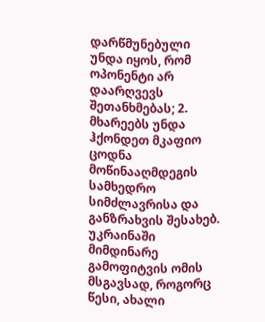დარწმუნებული უნდა იყოს, რომ ოპონენტი არ დაარღვევს შეთანხმებას; 2. მხარეებს უნდა ჰქონდეთ მკაფიო ცოდნა მოწინააღმდეგის სამხედრო სიმძლავრისა და განზრახვის შესახებ. უკრაინაში მიმდინარე გამოფიტვის ომის მსგავსად, როგორც წესი, ახალი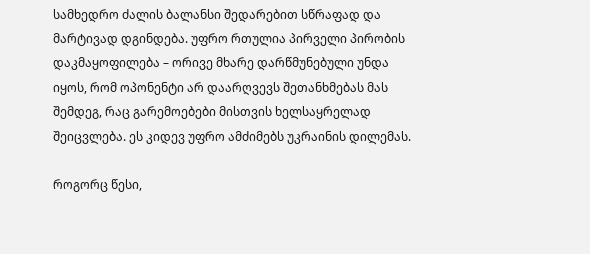სამხედრო ძალის ბალანსი შედარებით სწრაფად და მარტივად დგინდება. უფრო რთულია პირველი პირობის დაკმაყოფილება – ორივე მხარე დარწმუნებული უნდა იყოს, რომ ოპონენტი არ დაარღვევს შეთანხმებას მას შემდეგ, რაც გარემოებები მისთვის ხელსაყრელად შეიცვლება. ეს კიდევ უფრო ამძიმებს უკრაინის დილემას.

როგორც წესი,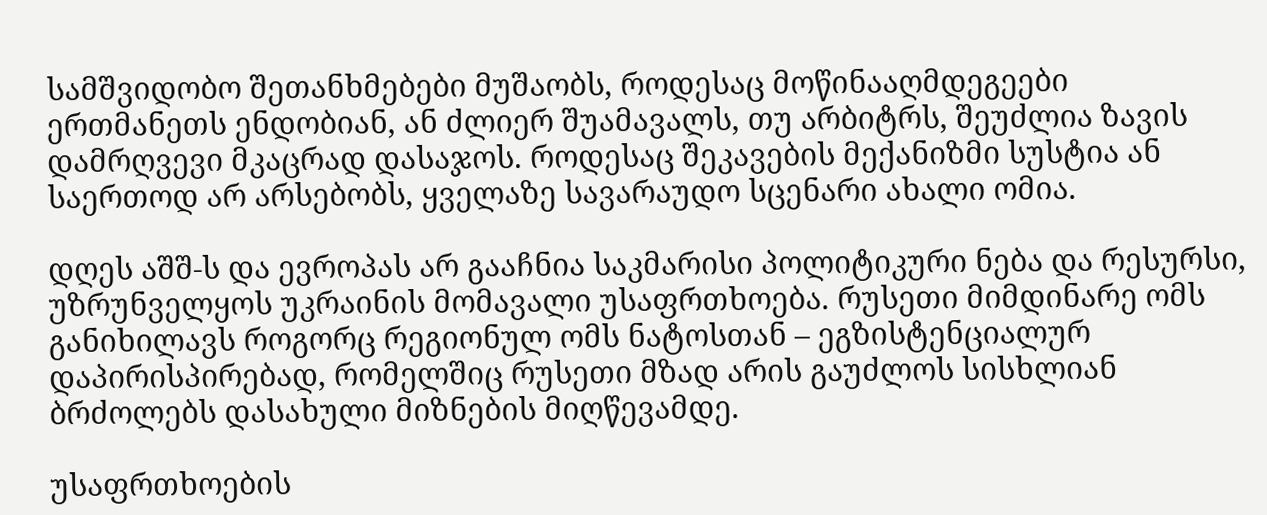სამშვიდობო შეთანხმებები მუშაობს, როდესაც მოწინააღმდეგეები ერთმანეთს ენდობიან, ან ძლიერ შუამავალს, თუ არბიტრს, შეუძლია ზავის დამრღვევი მკაცრად დასაჯოს. როდესაც შეკავების მექანიზმი სუსტია ან საერთოდ არ არსებობს, ყველაზე სავარაუდო სცენარი ახალი ომია.

დღეს აშშ-ს და ევროპას არ გააჩნია საკმარისი პოლიტიკური ნება და რესურსი, უზრუნველყოს უკრაინის მომავალი უსაფრთხოება. რუსეთი მიმდინარე ომს განიხილავს როგორც რეგიონულ ომს ნატოსთან – ეგზისტენციალურ დაპირისპირებად, რომელშიც რუსეთი მზად არის გაუძლოს სისხლიან ბრძოლებს დასახული მიზნების მიღწევამდე.

უსაფრთხოების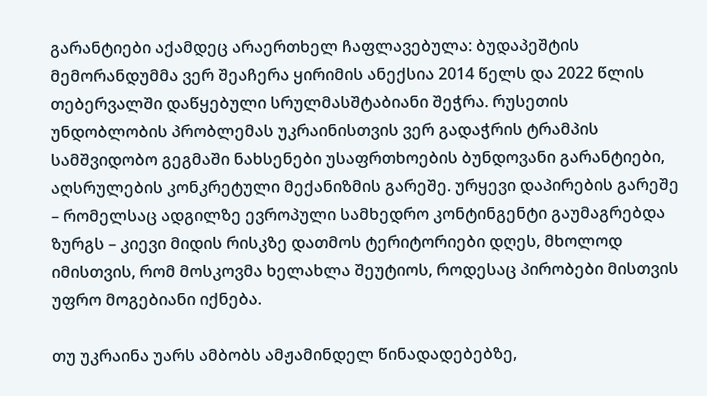გარანტიები აქამდეც არაერთხელ ჩაფლავებულა: ბუდაპეშტის მემორანდუმმა ვერ შეაჩერა ყირიმის ანექსია 2014 წელს და 2022 წლის თებერვალში დაწყებული სრულმასშტაბიანი შეჭრა. რუსეთის უნდობლობის პრობლემას უკრაინისთვის ვერ გადაჭრის ტრამპის სამშვიდობო გეგმაში ნახსენები უსაფრთხოების ბუნდოვანი გარანტიები, აღსრულების კონკრეტული მექანიზმის გარეშე. ურყევი დაპირების გარეშე – რომელსაც ადგილზე ევროპული სამხედრო კონტინგენტი გაუმაგრებდა ზურგს – კიევი მიდის რისკზე დათმოს ტერიტორიები დღეს, მხოლოდ იმისთვის, რომ მოსკოვმა ხელახლა შეუტიოს, როდესაც პირობები მისთვის უფრო მოგებიანი იქნება.

თუ უკრაინა უარს ამბობს ამჟამინდელ წინადადებებზე,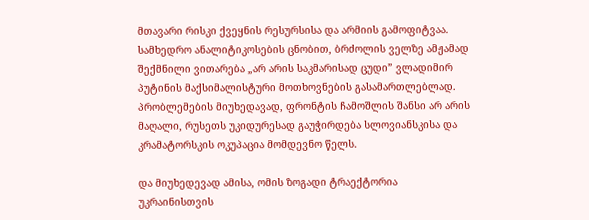მთავარი რისკი ქვეყნის რესურსისა და არმიის გამოფიტვაა. სამხედრო ანალიტიკოსების ცნობით, ბრძოლის ველზე ამჟამად შექმნილი ვითარება „არ არის საკმარისად ცუდი” ვლადიმირ პუტინის მაქსიმალისტური მოთხოვნების გასამართლებლად. პრობლემების მიუხედავად, ფრონტის ჩამოშლის შანსი არ არის მაღალი, რუსეთს უკიდურესად გაუჭირდება სლოვიანსკისა და კრამატორსკის ოკუპაცია მომდევნო წელს.

და მიუხედევად ამისა, ომის ზოგადი ტრაექტორია უკრაინისთვის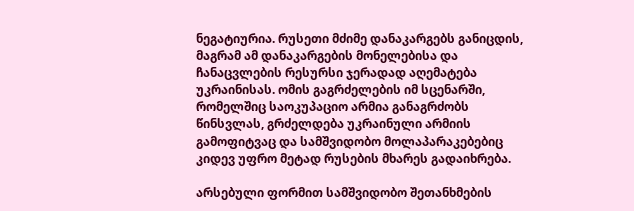ნეგატიურია. რუსეთი მძიმე დანაკარგებს განიცდის, მაგრამ ამ დანაკარგების მონელებისა და ჩანაცვლების რესურსი ჯერადად აღემატება უკრაინისას. ომის გაგრძელების იმ სცენარში, რომელშიც საოკუპაციო არმია განაგრძობს წინსვლას, გრძელდება უკრაინული არმიის გამოფიტვაც და სამშვიდობო მოლაპარაკებებიც კიდევ უფრო მეტად რუსების მხარეს გადაიხრება.

არსებული ფორმით სამშვიდობო შეთანხმების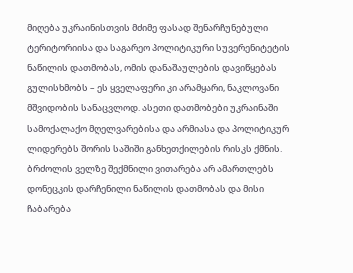მიღება უკრაინისთვის მძიმე ფასად შენარჩუნებული ტერიტორიისა და საგარეო პოლიტიკური სუვერენიტეტის ნაწილის დათმობას, ომის დანაშაულების დავიწყებას გულისხმობს – ეს ყველაფერი კი არამყარი, ნაკლოვანი მშვიდობის სანაცვლოდ. ასეთი დათმობები უკრაინაში სამოქალაქო მღელვარებისა და არმიასა და პოლიტიკურ ლიდერებს შორის საშიში განხეთქილების რისკს ქმნის. ბრძოლის ველზე შექმნილი ვითარება არ ამართლებს დონეცკის დარჩენილი ნაწილის დათმობას და მისი ჩაბარება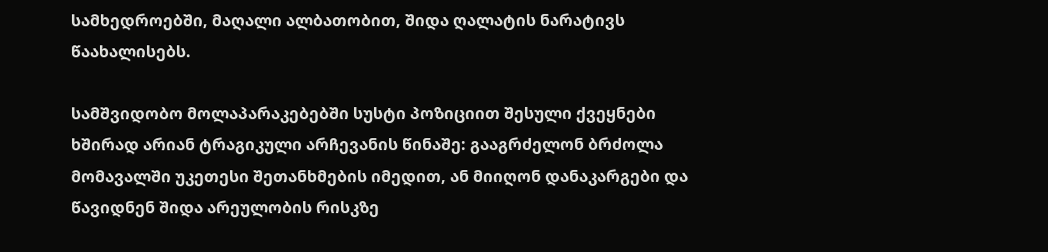სამხედროებში, მაღალი ალბათობით, შიდა ღალატის ნარატივს წაახალისებს.

სამშვიდობო მოლაპარაკებებში სუსტი პოზიციით შესული ქვეყნები ხშირად არიან ტრაგიკული არჩევანის წინაშე: გააგრძელონ ბრძოლა მომავალში უკეთესი შეთანხმების იმედით, ან მიიღონ დანაკარგები და წავიდნენ შიდა არეულობის რისკზე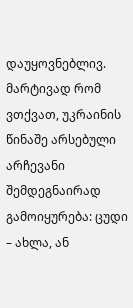დაუყოვნებლივ. მარტივად რომ ვთქვათ, უკრაინის წინაშე არსებული არჩევანი შემდეგნაირად გამოიყურება: ცუდი – ახლა, ან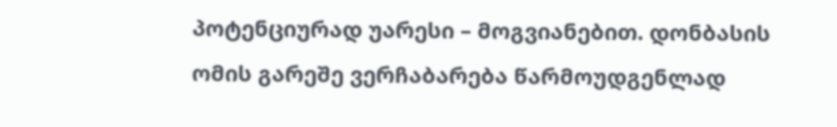პოტენციურად უარესი – მოგვიანებით. დონბასის ომის გარეშე ვერჩაბარება წარმოუდგენლად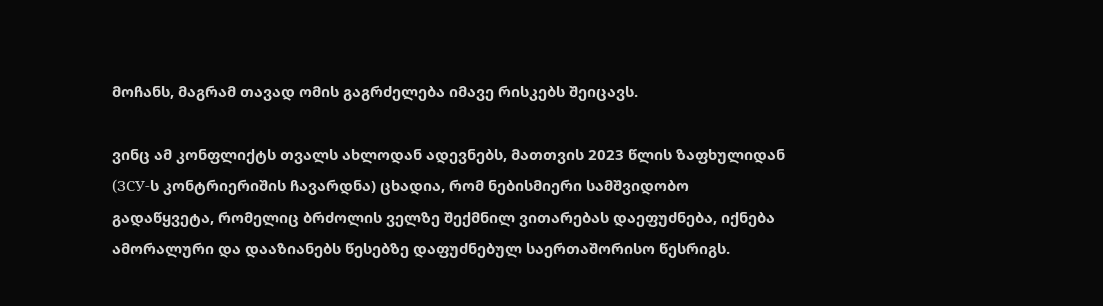მოჩანს, მაგრამ თავად ომის გაგრძელება იმავე რისკებს შეიცავს.

ვინც ამ კონფლიქტს თვალს ახლოდან ადევნებს, მათთვის 2023 წლის ზაფხულიდან (ЗСУ-ს კონტრიერიშის ჩავარდნა) ცხადია, რომ ნებისმიერი სამშვიდობო გადაწყვეტა, რომელიც ბრძოლის ველზე შექმნილ ვითარებას დაეფუძნება, იქნება ამორალური და დააზიანებს წესებზე დაფუძნებულ საერთაშორისო წესრიგს.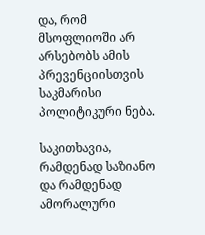და, რომ მსოფლიოში არ არსებობს ამის პრევენციისთვის საკმარისი პოლიტიკური ნება.

საკითხავია, რამდენად საზიანო და რამდენად ამორალური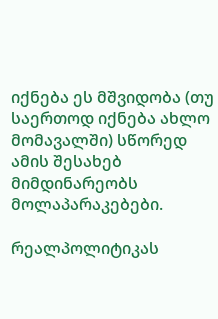იქნება ეს მშვიდობა (თუ საერთოდ იქნება ახლო მომავალში) სწორედ ამის შესახებ მიმდინარეობს მოლაპარაკებები.

რეალპოლიტიკას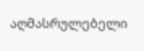აღმასრულებელი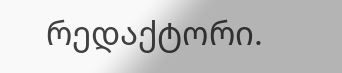რედაქტორი.